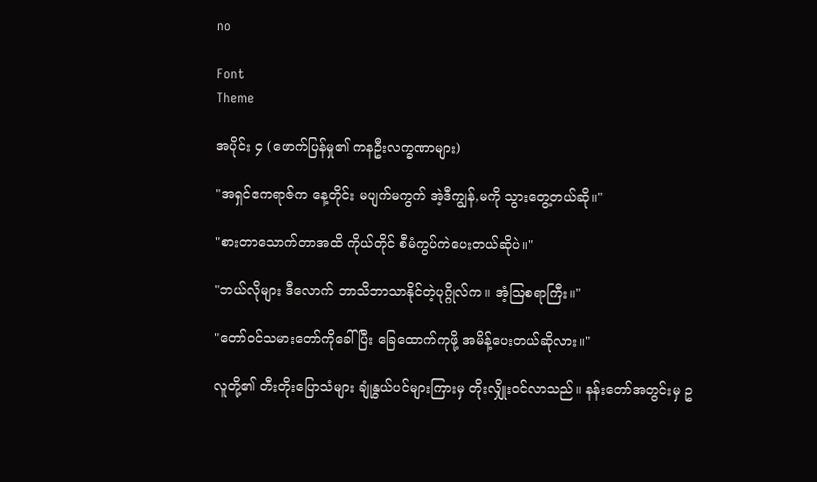no

Font
Theme

အပိုင်း ၄ (ဖောက်ပြန်မှု၏ ကနဦးလက္ခဏာများ)

"အရှင်ဧကရာဇ်က နေ့တိုင်း မပျက်မကွက် အဲ့ဒီကျွန်,မကို သွားတွေ့တယ်ဆို။"

"စားတာသောက်တာအထိ ကိုယ်တိုင် စီမံကွပ်ကဲပေးတယ်ဆိုပဲ။"

"ဘယ်လိုများ ဒီလောက် ဘာသိဘာသာနိုင်တဲ့ပုဂ္ဂိုလ်က။ အံ့ဩစရာကြီး။"

"တော်ဝင်သမားတော်ကိုခေါ်ပြီး ခြေထောက်ကုဖို့ အမိန့်ပေးတယ်ဆိုလား။"

လူတို့၏ တီးတိုးပြောသံများ ချုံနွယ်ပင်များကြားမှ တိုးလျှိုးဝင်လာသည်။ နန်းတော်အတွင်းမှ ဥ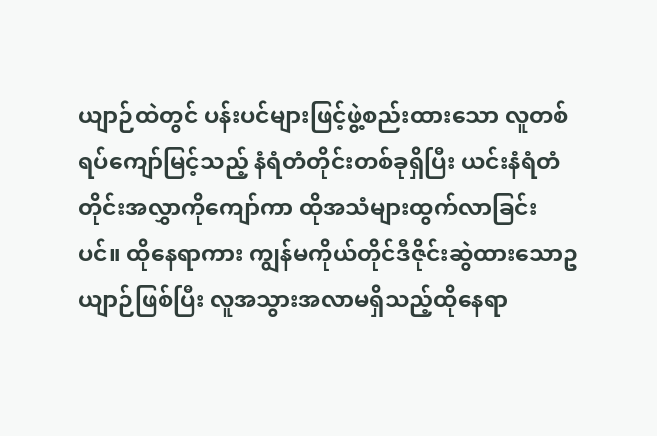ယျာဉ်ထဲတွင် ပန်းပင်များဖြင့်ဖွဲ့စည်းထားသော လူတစ်ရပ်ကျော်မြင့်သည့် နံရံတံတိုင်းတစ်ခုရှိပြီး ယင်းနံရံတံတိုင်းအလွှာကိုကျော်ကာ ထိုအသံများထွက်လာခြင်းပင်။ ထိုနေရာကား ကျွန်မကိုယ်တိုင်ဒီဇိုင်းဆွဲထားသောဥယျာဉ်ဖြစ်ပြီး လူအသွားအလာမရှိသည့်ထိုနေရာ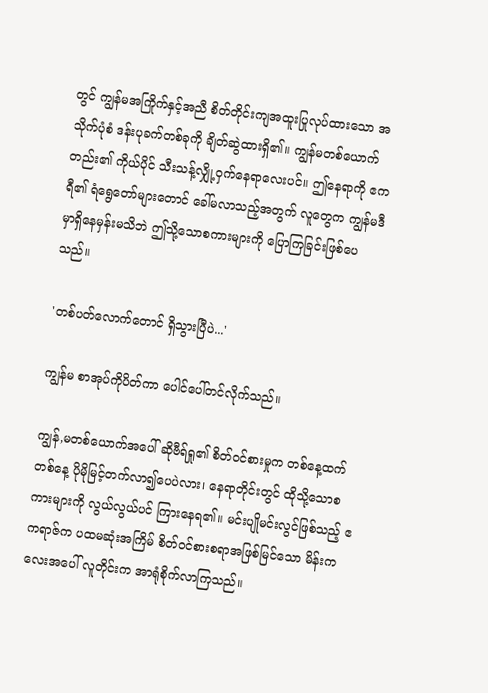တွင် ကျွန်မအကြိုက်နှင့်အညီ စိတ်တိုင်းကျအထူးပြုလုပ်ထားသော အသိုက်ပုံစံ ဒန်းပုခက်တစ်ခုကို ချိတ်ဆွဲထားရှိ၏။ ကျွန်မတစ်ယောက်တည်း၏ ကိုယ်ပိုင် သီးသန့်လျှို့ဝှက်နေရာလေးပင်။ ဤနေရာကို ဧကရီ၏ ရံရွေတော်များတောင် ခေါ်မလာသည့်အတွက် လူတွေက ကျွန်မဒီမှာရှိနေမှန်းမသိဘဲ ဤသို့သောစကားများကို ပြောကြခြင်းဖြစ်ပေသည်။

'တစ်ပတ်လောက်တောင် ရှိသွားပြီပဲ...'

ကျွန်မ စာအုပ်ကိုပိတ်ကာ ပေါင်ပေါ်တင်လိုက်သည်။

ကျွန်,မတစ်ယောက်အပေါ် ဆိုဗီရ်ရှု၏ စိတ်ဝင်စားမှုက တစ်နေ့ထက်တစ်နေ့ ပိုမိုမြင့်တက်လာ၍ပေပဲလား၊ နေရာတိုင်းတွင် ထိုသို့သောစကားများကို လွယ်လွယ်ပင် ကြားနေရ၏။ မင်းပျိုမင်းလွင်ဖြစ်သည့် ဧကရာဇ်က ပထမဆုံးအကြိမ် စိတ်ဝင်စားစရာအဖြစ်မြင်သော မိန်းကလေးအပေါ် လူတိုင်းက အာရုံစိုက်လာကြသည်။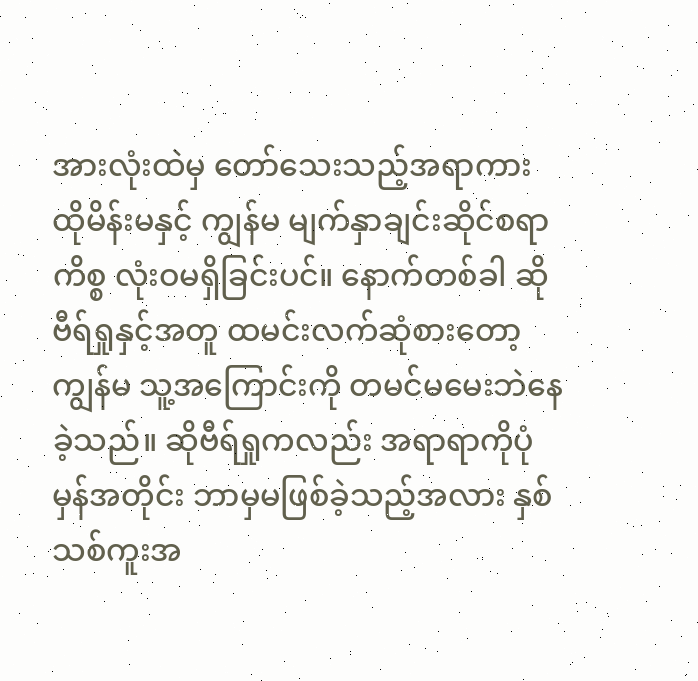အားလုံးထဲမှ တော်သေးသည့်အရာကား ထိုမိန်းမနှင့် ကျွန်မ မျက်နှာချင်းဆိုင်စရာကိစ္စ လုံးဝမရှိခြင်းပင်။ နောက်တစ်ခါ ဆိုဗီရ်ရှုနှင့်အတူ ထမင်းလက်ဆုံစားတော့ ကျွန်မ သူ့အကြောင်းကို တမင်မမေးဘဲနေခဲ့သည်။ ဆိုဗီရ်ရှုကလည်း အရာရာကိုပုံမှန်အတိုင်း ဘာမှမဖြစ်ခဲ့သည့်အလား နှစ်သစ်ကူးအ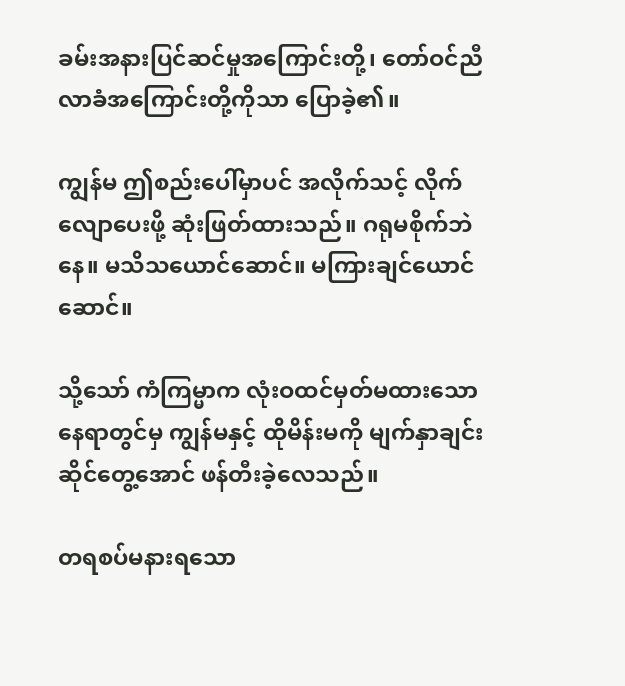ခမ်းအနားပြင်ဆင်မှုအကြောင်းတို့၊ တော်ဝင်ညီလာခံအကြောင်းတို့ကိုသာ ပြောခဲ့၏။

ကျွန်မ ဤစည်းပေါ်မှာပင် အလိုက်သင့် လိုက်လျောပေးဖို့ ဆုံးဖြတ်ထားသည်။ ဂရုမစိုက်ဘဲနေ။ မသိသယောင်ဆောင်။ မကြားချင်ယောင်ဆောင်။

သို့သော် ကံကြမ္မာက လုံးဝထင်မှတ်မထားသောနေရာတွင်မှ ကျွန်မနှင့် ထိုမိန်းမကို မျက်နှာချင်းဆိုင်တွေ့အောင် ဖန်တီးခဲ့လေသည်။

တရစပ်မနားရသော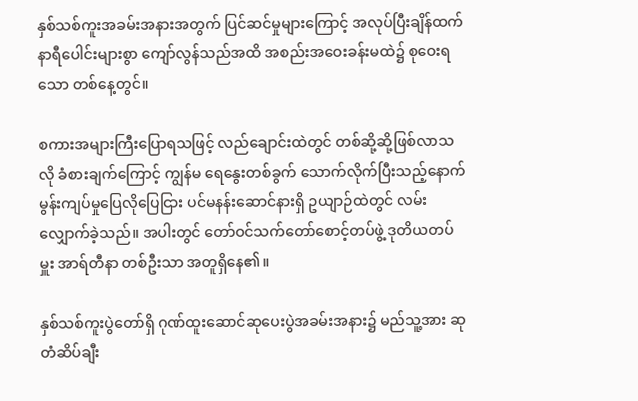နှစ်သစ်ကူးအခမ်းအနားအတွက် ပြင်ဆင်မှုများကြောင့် အလုပ်ပြီးချိန်ထက် နာရီပေါင်းများစွာ ကျော်လွန်သည်အထိ အစည်းအဝေးခန်းမထဲ၌ စုဝေးရသော တစ်နေ့တွင်။

စကားအများကြီးပြောရသဖြင့် လည်ချောင်းထဲတွင် တစ်ဆို့ဆို့ဖြစ်လာသလို ခံစားချက်ကြောင့် ကျွန်မ ရေနွေးတစ်ခွက် သောက်လိုက်ပြီးသည့်နောက် မွန်းကျပ်မှုပြေလိုပြေငြား ပင်မနန်းဆောင်နားရှိ ဥယျာဉ်ထဲတွင် လမ်းလျှောက်ခဲ့သည်။ အပါးတွင် တော်ဝင်သက်တော်စောင့်တပ်ဖွဲ့ ဒုတိယတပ်မှူး အာရ်တီနာ တစ်ဦးသာ အတူရှိနေ၏။

နှစ်သစ်ကူးပွဲတော်ရှိ ဂုဏ်ထူးဆောင်ဆုပေးပွဲအခမ်းအနား၌ မည်သူ့အား ဆုတံဆိပ်ချီး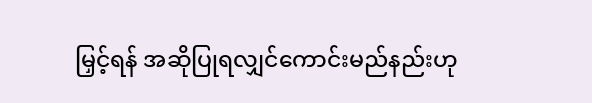မြှင့်ရန် အဆိုပြုရလျှင်ကောင်းမည်နည်းဟု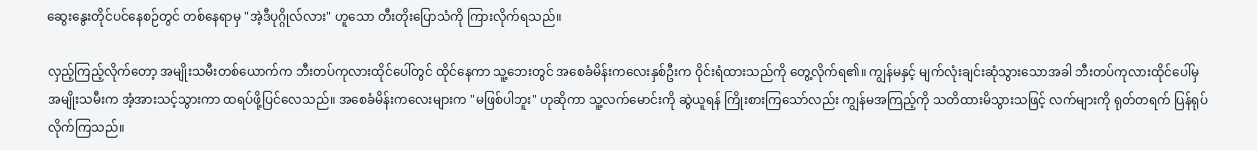ဆွေးနွေးတိုင်ပင်နေစဉ်တွင် တစ်နေရာမှ "အဲ့ဒီပုဂ္ဂိုလ်လား" ဟူသော တီးတိုးပြောသံကို ကြားလိုက်ရသည်။

လှည့်ကြည့်လိုက်တော့ အမျိုးသမီးတစ်ယောက်က ဘီးတပ်ကုလားထိုင်ပေါ်တွင် ထိုင်နေကာ သူ့ဘေးတွင် အစေခံမိန်းကလေးနှစ်ဦးက ဝိုင်းရံထားသည်ကို တွေ့လိုက်ရ၏။ ကျွန်မနှင့် မျက်လုံးချင်းဆုံသွားသောအခါ ဘီးတပ်ကုလားထိုင်ပေါ်မှ အမျိုးသမီးက အံ့အားသင့်သွားကာ ထရပ်ဖို့ပြင်လေသည်။ အစေခံမိန်းကလေးများက "မဖြစ်ပါဘူး" ဟုဆိုကာ သူ့လက်မောင်းကို ဆွဲယူရန် ကြိုးစားကြသော်လည်း ကျွန်မအကြည့်ကို သတိထားမိသွားသဖြင့် လက်များကို ရုတ်တရက် ပြန်ရုပ်လိုက်ကြသည်။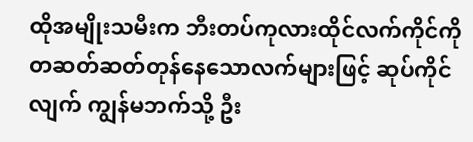ထိုအမျိုးသမီးက ဘီးတပ်ကုလားထိုင်လက်ကိုင်ကို တဆတ်ဆတ်တုန်နေသောလက်များဖြင့် ဆုပ်ကိုင်လျက် ကျွန်မဘက်သို့ ဦး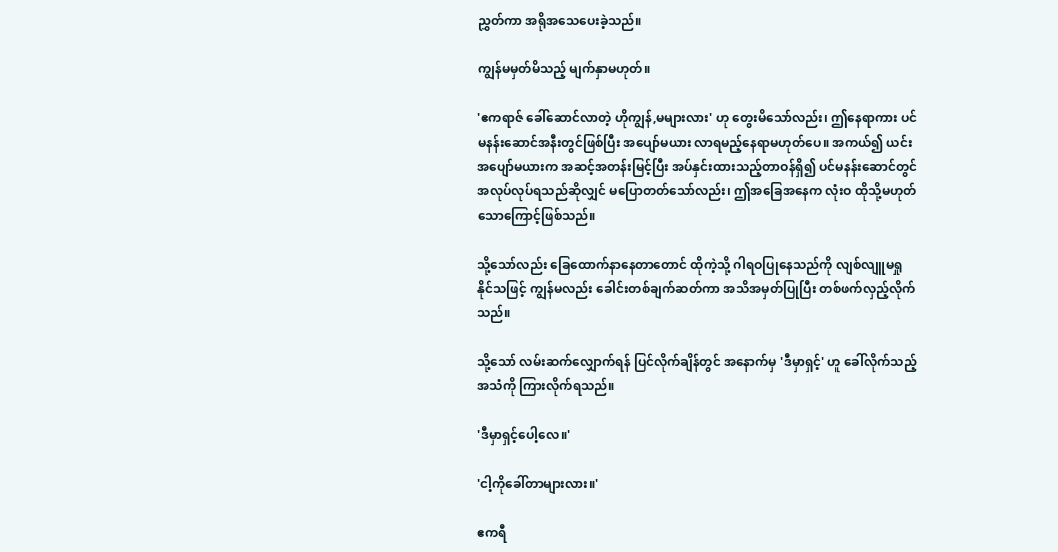ညွှတ်ကာ အရိုအသေပေးခဲ့သည်။

ကျွန်မမှတ်မိသည့် မျက်နှာမဟုတ်။

'ဧကရာဇ် ခေါ်ဆောင်လာတဲ့ ဟိုကျွန်,မများလား' ဟု တွေးမိသော်လည်း၊ ဤနေရာကား ပင်မနန်းဆောင်အနီးတွင်ဖြစ်ပြီး အပျော်မယား လာရမည့်နေရာမဟုတ်ပေ။ အကယ်၍ ယင်းအပျော်မယားက အဆင့်အတန်းမြင့်ပြီး အပ်နှင်းထားသည့်တာဝန်ရှိ၍ ပင်မနန်းဆောင်တွင် အလုပ်လုပ်ရသည်ဆိုလျှင် မပြောတတ်သော်လည်း၊ ဤအခြေအနေက လုံးဝ ထိုသို့မဟုတ်သောကြောင့်ဖြစ်သည်။

သို့သော်လည်း ခြေထောက်နာနေတာတောင် ထိုကဲ့သို့ ဂါရဝပြုနေသည်ကို လျစ်လျူမရှုနိုင်သဖြင့် ကျွန်မလည်း ခေါင်းတစ်ချက်ဆတ်ကာ အသိအမှတ်ပြုပြီး တစ်ဖက်လှည့်လိုက်သည်။

သို့သော် လမ်းဆက်လျှောက်ရန် ပြင်လိုက်ချိန်တွင် အနောက်မှ 'ဒီမှာရှင့်' ဟူ ခေါ်လိုက်သည့်အသံကို ကြားလိုက်ရသည်။

'ဒီမှာရှင့်ပေါ့လေ။'

'ငါ့ကိုခေါ်တာများလား။'

ဧကရီ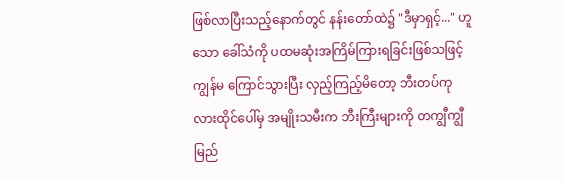ဖြစ်လာပြီးသည့်နောက်တွင် နန်းတော်ထဲ၌ "ဒီမှာရှင့်..." ဟူသော ခေါ်သံကို ပထမဆုံးအကြိမ်ကြားရခြင်းဖြစ်သဖြင့် ကျွန်မ ကြောင်သွားပြီး လှည့်ကြည့်မိတော့ ဘီးတပ်ကုလားထိုင်ပေါ်မှ အမျိုးသမီးက ဘီးကြီးများကို တကျွီကျွီမြည်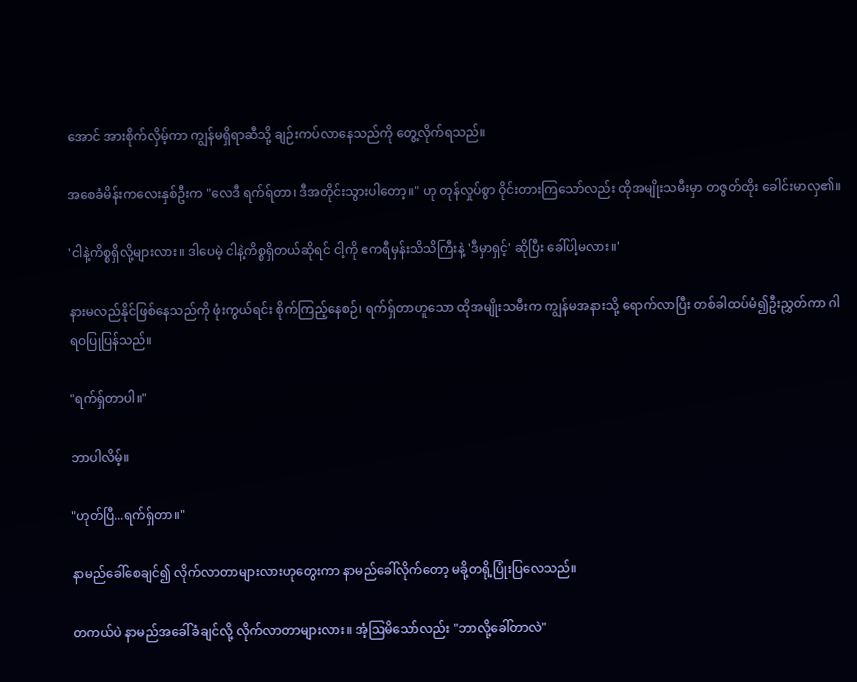အောင် အားစိုက်လှိမ့်ကာ ကျွန်မရှိရာဆီသို့ ချဉ်းကပ်လာနေသည်ကို တွေ့လိုက်ရသည်။

အစေခံမိန်းကလေးနှစ်ဦးက "လေဒီ ရက်ရ်တာ၊ ဒီအတိုင်းသွားပါတော့။" ဟု တုန်လှုပ်စွာ ဝိုင်းတားကြသော်လည်း ထိုအမျိုးသမီးမှာ တဇွတ်ထိုး ခေါင်းမာလှ၏။

'ငါနဲ့ကိစ္စရှိလို့များလား။ ဒါပေမဲ့ ငါနဲ့ကိစ္စရှိတယ်ဆိုရင် ငါ့ကို ဧကရီမှန်းသိသိကြီးနဲ့ 'ဒီမှာရှင့်' ဆိုပြီး ခေါ်ပါ့မလား။'

နားမလည်နိုင်ဖြစ်နေသည်ကို ဖုံးကွယ်ရင်း စိုက်ကြည့်နေစဉ်၊ ရက်ရှ်တာဟူသော ထိုအမျိုးသမီးက ကျွန်မအနားသို့ ရောက်လာပြီး တစ်ခါထပ်မံ၍ဦးညွှတ်ကာ ဂါရဝပြုပြန်သည်။

"ရက်ရှ်တာပါ။"

ဘာပါလိမ့်။

"ဟုတ်ပြီ...ရက်ရှ်တာ။"

နာမည်ခေါ်စေချင်၍ လိုက်လာတာများလားဟုတွေးကာ နာမည်ခေါ်လိုက်တော့ မခို့တရို့ပြုံးပြလေသည်။

တကယ်ပဲ နာမည်အခေါ်ခံချင်လို့ လိုက်လာတာများလား။ အံ့ဩမိသော်လည်း "ဘာလို့ခေါ်တာလဲ"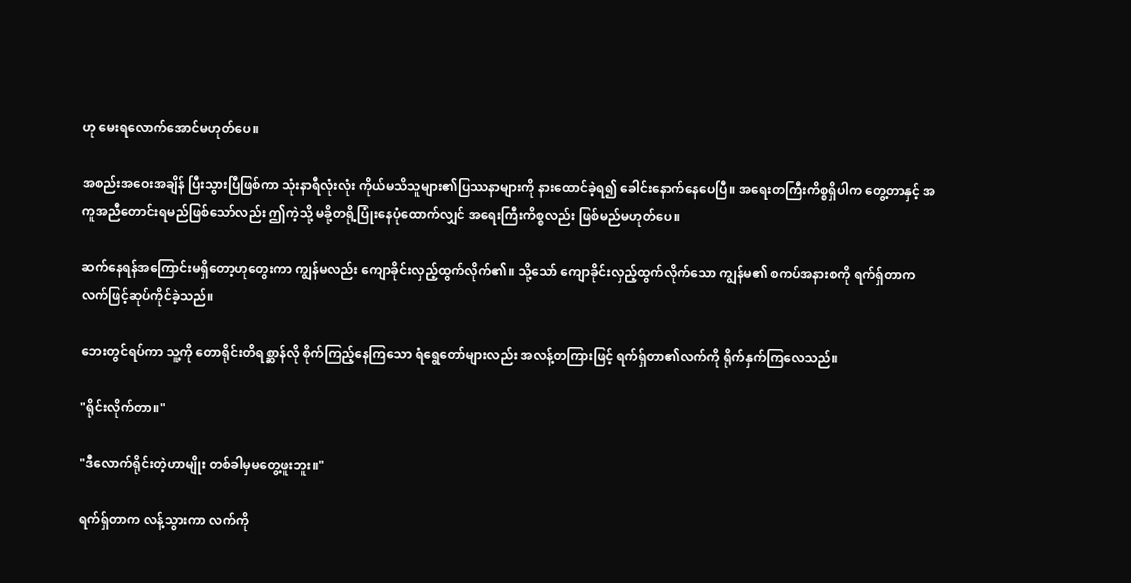ဟု မေးရလောက်အောင်မဟုတ်ပေ။

အစည်းအဝေးအချိန် ပြီးသွားပြီဖြစ်ကာ သုံးနာရီလုံးလုံး ကိုယ်မသိသူများ၏ပြဿနာများကို နားထောင်ခဲ့ရ၍ ခေါင်းနောက်နေပေပြီ။ အရေးတကြီးကိစ္စရှိပါက တွေ့တာနှင့် အကူအညီတောင်းရမည်ဖြစ်သော်လည်း ဤကဲ့သို့ မခို့တရို့ပြုံးနေပုံထောက်လျှင် အရေးကြီးကိစ္စလည်း ဖြစ်မည်မဟုတ်ပေ။

ဆက်နေရန်အကြောင်းမရှိတော့ဟုတွေးကာ ကျွန်မလည်း ကျောခိုင်းလှည့်ထွက်လိုက်၏။ သို့သော် ကျောခိုင်းလှည့်ထွက်လိုက်သော ကျွန်မ၏ စကပ်အနားစကို ရက်ရှ်တာက လက်ဖြင့်ဆုပ်ကိုင်ခဲ့သည်။

ဘေးတွင်ရပ်ကာ သူ့ကို တောရိုင်းတိရစ္ဆာန်လို စိုက်ကြည့်နေကြသော ရံရွေတော်များလည်း အလန့်တကြားဖြင့် ရက်ရှ်တာ၏လက်ကို ရိုက်နှက်ကြလေသည်။

"ရိုင်းလိုက်တာ။"

"ဒီလောက်ရိုင်းတဲ့ဟာမျိုး တစ်ခါမှမတွေ့ဖူးဘူး။"

ရက်ရှ်တာက လန့်သွားကာ လက်ကို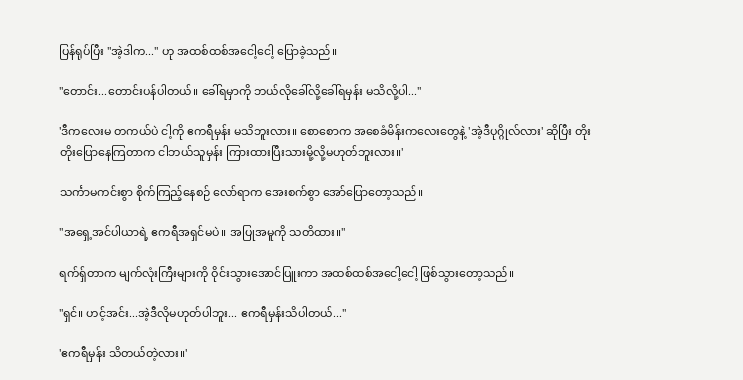ပြန်ရုပ်ပြီး "အဲ့ဒါက..." ဟု အထစ်ထစ်အငေါ့ငေါ့ ပြောခဲ့သည်။

"တောင်း...တောင်းပန်ပါတယ်။ ခေါ်ရမှာကို ဘယ်လိုခေါ်လို့ခေါ်ရမှန်း မသိလို့ပါ..."

'ဒီကလေးမ တကယ်ပဲ ငါ့ကို ဧကရီမှန်း မသိဘူးလား။ စောစောက အစေခံမိန်းကလေးတွေနဲ့ 'အဲ့ဒီပုဂ္ဂိုလ်လား' ဆိုပြီး တိုးတိုးပြောနေကြတာက ငါဘယ်သူမှန်း ကြားထားပြီးသားမို့လို့မဟုတ်ဘူးလား။'

သင်္ကာမကင်းစွာ စိုက်ကြည့်နေစဉ် လော်ရာက အေးစက်စွာ အော်ပြောတော့သည်။

"အရှေ့အင်ပါယာရဲ့ ဧကရီအရှင်မပဲ။ အပြုအမူကို သတိထား။"

ရက်ရှ်တာက မျက်လုံးကြီးများကို ဝိုင်းသွားအောင်ပြူးကာ အထစ်ထစ်အငေါ့ငေါ့ ဖြစ်သွားတော့သည်။

"ရှင်။ ဟင့်အင်း...အဲ့ဒီလိုမဟုတ်ပါဘူး... ဧကရီမှန်းသိပါတယ်..."

'ဧကရီမှန်း သိတယ်တဲ့လား။'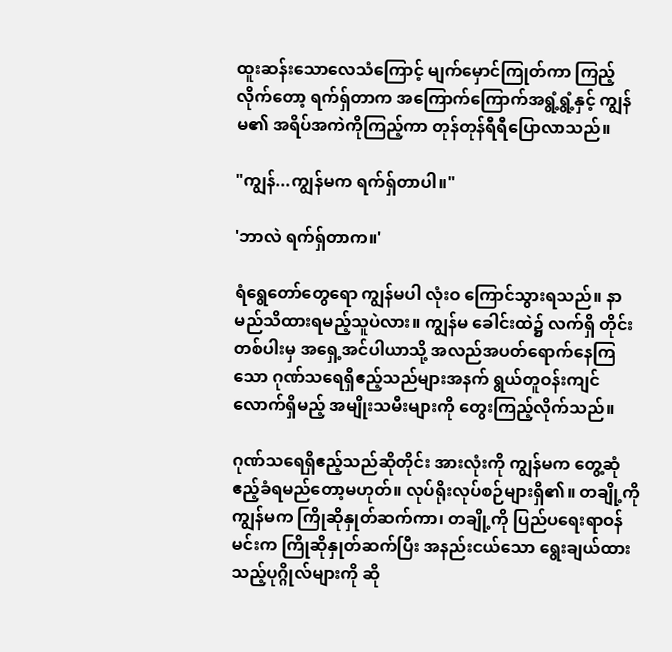ထူးဆန်းသောလေသံကြောင့် မျက်မှောင်ကြုတ်ကာ ကြည့်လိုက်တော့ ရက်ရှ်တာက အကြောက်ကြောက်အရွံ့ရွံ့နှင့် ကျွန်မ၏ အရိပ်အကဲကိုကြည့်ကာ တုန်တုန်ရီရီပြောလာသည်။

"ကျွန်...ကျွန်မက ရက်ရှ်တာပါ။"

'ဘာလဲ ရက်ရှ်တာက။'

ရံရွေတော်တွေရော ကျွန်မပါ လုံးဝ ကြောင်သွားရသည်။ နာမည်သိထားရမည့်သူပဲလား။ ကျွန်မ ခေါင်းထဲ၌ လက်ရှိ တိုင်းတစ်ပါးမှ အရှေ့အင်ပါယာသို့ အလည်အပတ်ရောက်နေကြသော ဂုဏ်သရေရှိဧည့်သည်များအနက် ရွယ်တူဝန်းကျင်လောက်ရှိမည့် အမျိုးသမီးများကို တွေးကြည့်လိုက်သည်။

ဂုဏ်သရေရှိဧည့်သည်ဆိုတိုင်း အားလုံးကို ကျွန်မက တွေ့ဆုံဧည့်ခံရမည်တော့မဟုတ်။ လုပ်ရိုးလုပ်စဉ်များရှိ၏။ တချို့ကို ကျွန်မက ကြိုဆိုနှုတ်ဆက်ကာ၊ တချို့ကို ပြည်ပရေးရာဝန်မင်းက ကြိုဆိုနှုတ်ဆက်ပြီး အနည်းငယ်သော ရွေးချယ်ထားသည့်ပုဂ္ဂိုလ်များကို ဆို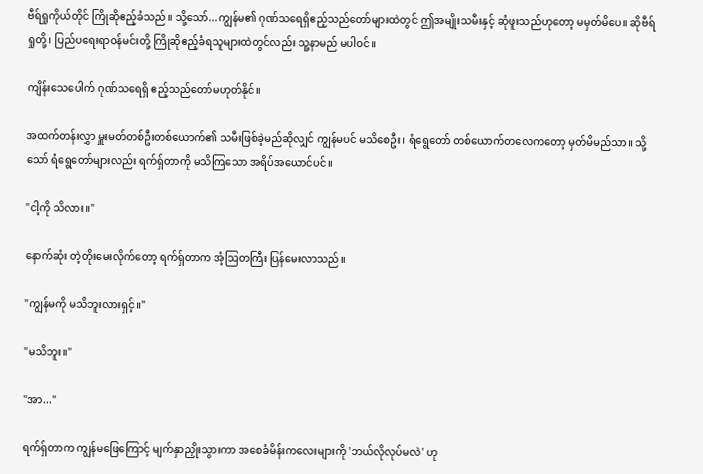ဗီရ်ရှုကိုယ်တိုင် ကြိုဆိုဧည့်ခံသည်။ သို့သော်...ကျွန်မ၏ ဂုဏ်သရေရှိဧည့်သည်တော်များထဲတွင် ဤအမျိုးသမီးနှင့် ဆုံဖူးသည်ဟုတော့ မမှတ်မိပေ။ ဆိုဗီရ်ရှုတို့၊ ပြည်ပရေးရာဝန်မင်းတို့ ကြိုဆိုဧည့်ခံရသူများထဲတွင်လည်း သူ့နာမည် မပါဝင်။

ကျိန်းသေပေါက် ဂုဏ်သရေရှိ ဧည့်သည်တော်မဟုတ်နိုင်။

အထက်တန်းလွှာ မှူးမတ်တစ်ဦးတစ်ယောက်၏ သမီးဖြစ်ခဲ့မည်ဆိုလျှင် ကျွန်မပင် မသိစေဦး၊ ရံရွေတော် တစ်ယောက်တလေကတော့ မှတ်မိမည်သာ။ သို့သော် ရံရွေတော်များလည်း ရက်ရှ်တာကို မသိကြသော အရိပ်အယောင်ပင်။

"ငါ့ကို သိလား။"

နောက်ဆုံး တဲ့တိုးမေးလိုက်တော့ ရက်ရှ်တာက အံ့ဩတကြီး ပြန်မေးလာသည်။

"ကျွန်မကို မသိဘူးလားရှင့်။"

"မသိဘူး။"

"အာ..."

ရက်ရှ်တာက ကျွန်မဖြေကြောင့် မျက်နှာညှိုးသွားကာ အစေခံမိန်းကလေးများကို 'ဘယ်လိုလုပ်မလဲ' ဟု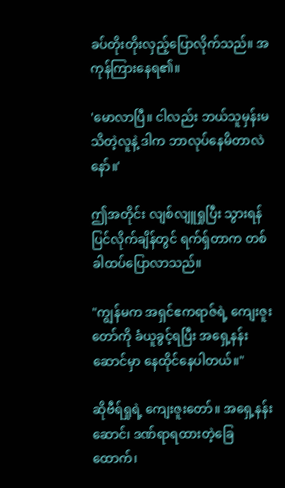ခပ်တိုးတိုးလှည့်ပြောလိုက်သည်။ အကုန်ကြားနေရ၏။

'မောလာပြီ။ ငါလည်း ဘယ်သူမှန်းမသိတဲ့လူနဲ့ ဒါက ဘာလုပ်နေမိတာလဲနော်။'

ဤအတိုင်း လျစ်လျူရှုပြီး သွားရန်ပြင်လိုက်ချိန်တွင် ရက်ရှ်တာက တစ်ခါထပ်ပြောလာသည်။

"ကျွန်မက အရှင်ဧကရာဇ်ရဲ့ ကျေးဇူးတော်ကို ခံယူခွင့်ရပြီး အရှေ့နန်းဆောင်မှာ နေထိုင်နေပါတယ်။"

ဆိုဗီရ်ရှုရဲ့ ကျေးဇူးတော်။ အရှေ့နန်းဆောင်၊ ဒဏ်ရာရထားတဲ့ခြေထောက်၊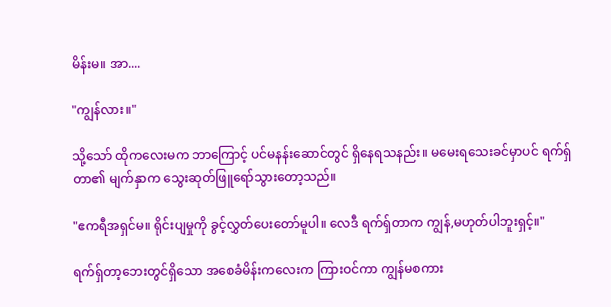မိန်းမ။ အာ....

"ကျွန်လား။"

သို့သော် ထိုကလေးမက ဘာကြောင့် ပင်မနန်းဆောင်တွင် ရှိနေရသနည်း။ မမေးရသေးခင်မှာပင် ရက်ရှ်တာ၏ မျက်နှာက သွေးဆုတ်ဖြူရော်သွားတော့သည်။

"ဧကရီအရှင်မ။ ရိုင်းပျမှုကို ခွင့်လွှတ်ပေးတော်မူပါ။ လေဒီ ရက်ရှ်တာက ကျွန်,မဟုတ်ပါဘူးရှင့်။"

ရက်ရှ်တာ့ဘေးတွင်ရှိသော အစေခံမိန်းကလေးက ကြားဝင်ကာ ကျွန်မစကား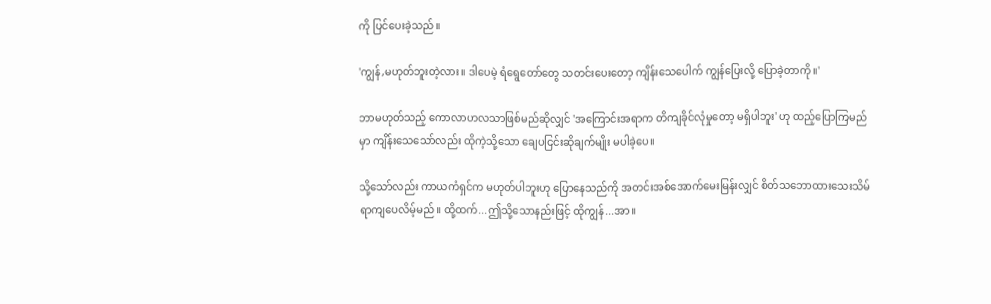ကို ပြင်ပေးခဲ့သည်။

'ကျွန်,မဟုတ်ဘူးတဲ့လား။ ဒါပေမဲ့ ရံရွေတော်တွေ သတင်းပေးတော့ ကျိန်းသေပေါက် ကျွန်ပြေးလို့ ပြောခဲ့တာကို။'

ဘာမဟုတ်သည့် ကောလာဟလသာဖြစ်မည်ဆိုလျှင် 'အကြောင်းအရာက တိကျခိုင်လုံမှုတော့ မရှိပါဘူး' ဟု ထည့်ပြောကြမည်မှာ ကျိန်းသေသော်လည်း ထိုကဲ့သို့သော ချေပငြင်းဆိုချက်မျိုး မပါခဲ့ပေ။

သို့သော်လည်း ကာယကံရှင်က မဟုတ်ပါဘူးဟု ပြောနေသည်ကို အတင်းအစ်အောက်မေးမြန်းလျှင် စိတ်သဘောထားသေးသိမ်ရာကျပေလိမ့်မည်။ ထို့ထက်...ဤသို့သောနည်းဖြင့် ထိုကျွန်...အာ။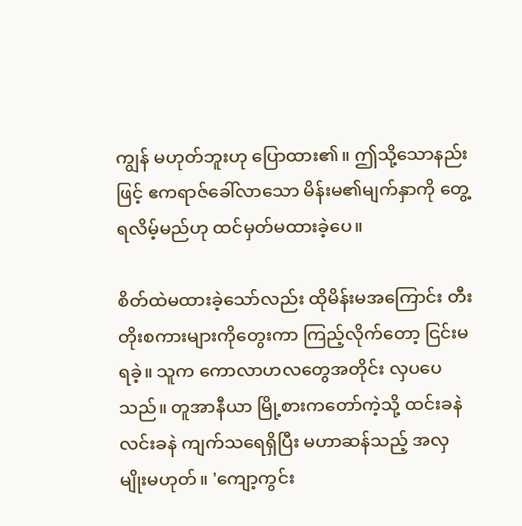ကျွန် မဟုတ်ဘူးဟု ပြောထား၏။ ဤသို့သောနည်းဖြင့် ဧကရာဇ်ခေါ်လာသော မိန်းမ၏မျက်နှာကို တွေ့ရလိမ့်မည်ဟု ထင်မှတ်မထားခဲ့ပေ။

စိတ်ထဲမထားခဲ့သော်လည်း ထိုမိန်းမအကြောင်း တီးတိုးစကားများကိုတွေးကာ ကြည့်လိုက်တော့ ငြင်းမရခဲ့။ သူက ကောလာဟလတွေအတိုင်း လှပပေသည်။ တူအာနီယာ မြို့စားကတော်ကဲ့သို့ ထင်းခနဲလင်းခနဲ ကျက်သရေရှိပြီး မဟာဆန်သည့် အလှမျိုးမဟုတ်။ 'ကျော့ကွင်း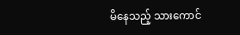မိနေသည့် သားကောင်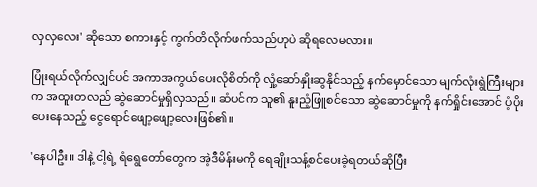လှလှလေး' ဆိုသော စကားနှင့် ကွက်တိလိုက်ဖက်သည်ဟုပဲ ဆိုရလေမလား။

ပြုံးရယ်လိုက်လျှင်ပင် အကာအကွယ်ပေးလိုစိတ်ကို လှုံ့ဆော်နှိုးဆွနိုင်သည့် နက်မှောင်သော မျက်လုံးရွဲကြီးများက အထူးတလည် ဆွဲဆောင်မှုရှိလှသည်။ ဆံပင်က သူ၏ နူးညံ့ဖြူစင်သော ဆွဲဆောင်မှုကို နက်ရှိုင်းအောင် ပံ့ပိုးပေးနေသည့် ငွေရောင်ဖျော့ဖျော့လေးဖြစ်၏။

'နေပါဦး။ ဒါနဲ့ ငါ့ရဲ့ ရံရွေတော်တွေက အဲ့ဒီမိန်းမကို ရေချိုးသန့်စင်ပေးခဲ့ရတယ်ဆိုပြီး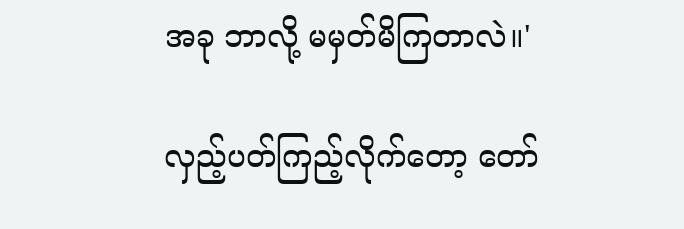အခု ဘာလို့ မမှတ်မိကြတာလဲ။'

လှည့်ပတ်ကြည့်လိုက်တော့ တော်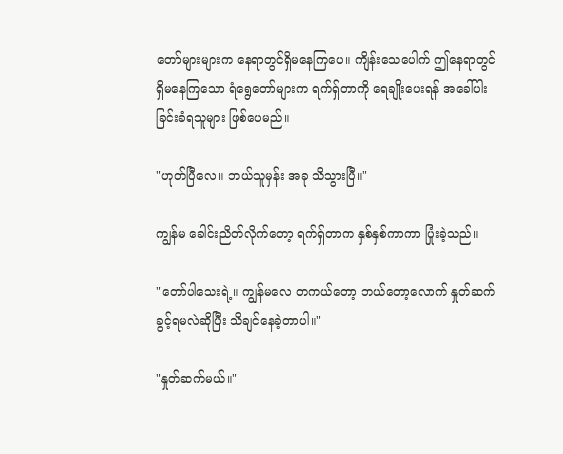တော်များများက နေရာတွင်ရှိမနေကြပေ။ ကျိန်းသေပေါက် ဤနေရာတွင်ရှိမနေကြသော ရံရွေတော်များက ရက်ရှ်တာကို ရေချိုးပေးရန် အခေါ်ပါးခြင်းခံရသူများ ဖြစ်ပေမည်။

"ဟုတ်ပြီလေ။ ဘယ်သူမှန်း အခု သိသွားပြီ။"

ကျွန်မ ခေါင်းညိတ်လိုက်တော့ ရက်ရှ်တာက နှစ်နှစ်ကာကာ ပြုံးခဲ့သည်။

"တော်ပါသေးရဲ့။ ကျွန်မလေ တကယ်တော့ ဘယ်တော့လောက် နှုတ်ဆက်ခွင့်ရမလဲဆိုပြီး သိချင်နေခဲ့တာပါ။"

"နှုတ်ဆက်မယ်။"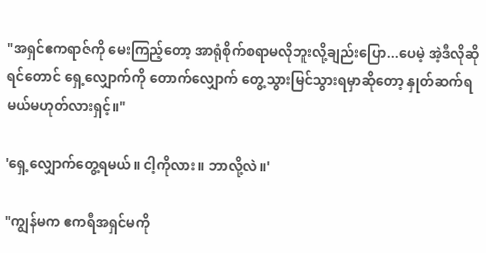"အရှင်ဧကရာဇ်ကို မေးကြည့်တော့ အာရုံစိုက်စရာမလိုဘူးလို့ချည်းပြော...ပေမဲ့ အဲ့ဒီလိုဆိုရင်တောင် ရှေ့လျှောက်ကို တောက်လျှောက် တွေ့သွားမြင်သွားရမှာဆိုတော့ နှုတ်ဆက်ရမယ်မဟုတ်လားရှင့်။"

'ရှေ့လျှောက်တွေ့ရမယ်။ ငါ့ကိုလား။ ဘာလို့လဲ။'

"ကျွန်မက ဧကရီအရှင်မကို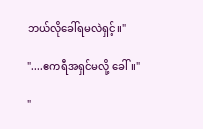ဘယ်လိုခေါ်ရမလဲရှင့်။"

"....ဧကရီအရှင်မလို့ ခေါ်။"

"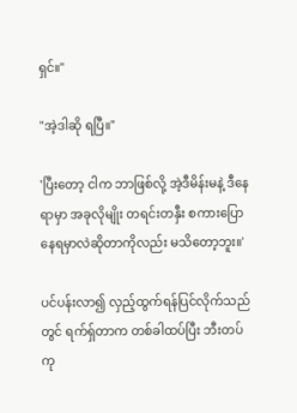ရှင်။"

"အဲ့ဒါဆို ရပြီ။"

'ပြီးတော့ ငါက ဘာဖြစ်လို့ အဲ့ဒီမိန်းမနဲ့ ဒီနေရာမှာ အခုလိုမျိုး တရင်းတနှီး စကားပြောနေရမှာလဲဆိုတာကိုလည်း မသိတော့ဘူး။'

ပင်ပန်းလာ၍ လှည့်ထွက်ရန်ပြင်လိုက်သည်တွင် ရက်ရှ်တာက တစ်ခါထပ်ပြီး ဘီးတပ်ကု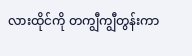လားထိုင်ကို တကျွီကျွီတွန်းကာ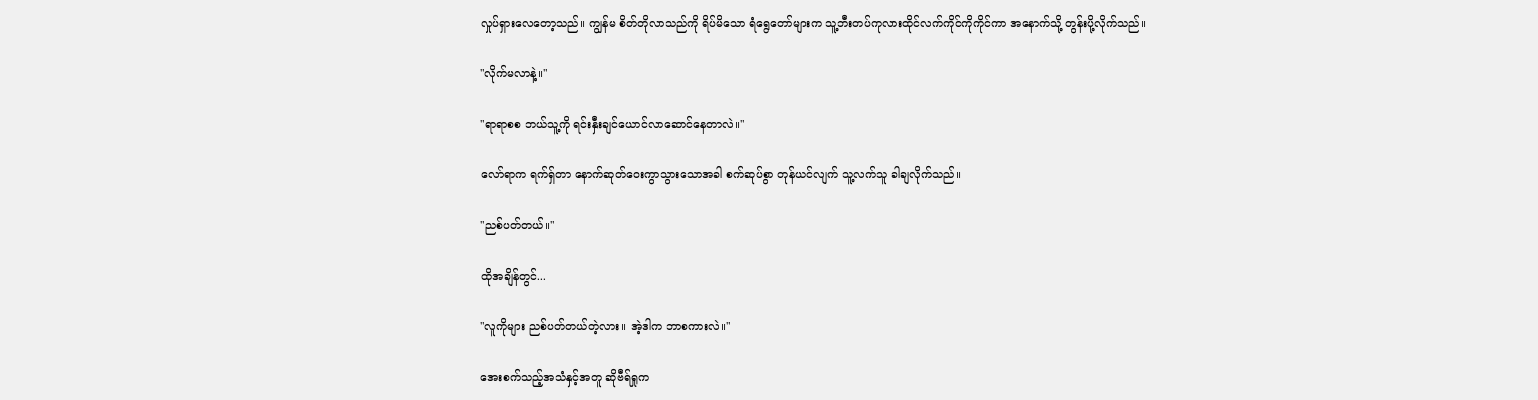လှုပ်ရှားလေတော့သည်။ ကျွန်မ စိတ်တိုလာသည်ကို ရိပ်မိသော ရံရွေတော်များက သူ့ဘီးတပ်ကုလားထိုင်လက်ကိုင်ကိုကိုင်ကာ အနောက်သို့ တွန်းပို့လိုက်သည်။

"လိုက်မလာနဲ့။"

"ရာရာစစ ဘယ်သူ့ကို ရင်းနှီးချင်ယောင်လာဆောင်နေတာလဲ။"

လော်ရာက ရက်ရှ်တာ နောက်ဆုတ်ဝေးကွာသွားသောအခါ စက်ဆုပ်စွာ တုန်ယင်လျက် သူ့လက်သူ ခါချလိုက်သည်။

"ညစ်ပတ်တယ်။"

ထိုအချိန်တွင်...

"လူကိုများ ညစ်ပတ်တယ်တဲ့လား။ အဲ့ဒါက ဘာစကားလဲ။"

အေးစက်သည့်အသံနှင့်အတူ ဆိုဗီရ်ရှုက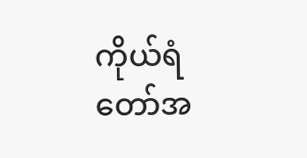ကိုယ်ရံတော်အ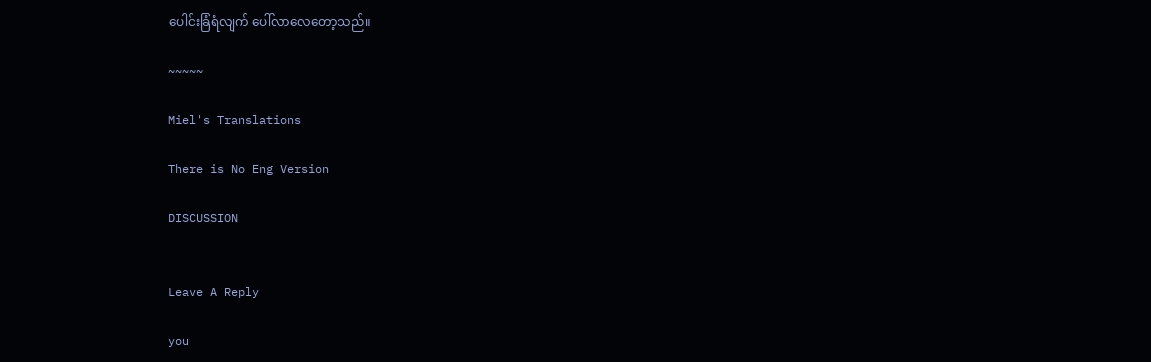ပေါင်းခြံရံလျက် ပေါ်လာလေတော့သည်။

~~~~~

Miel's Translations

There is No Eng Version

DISCUSSION


Leave A Reply

you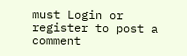must Login or register to post a comment